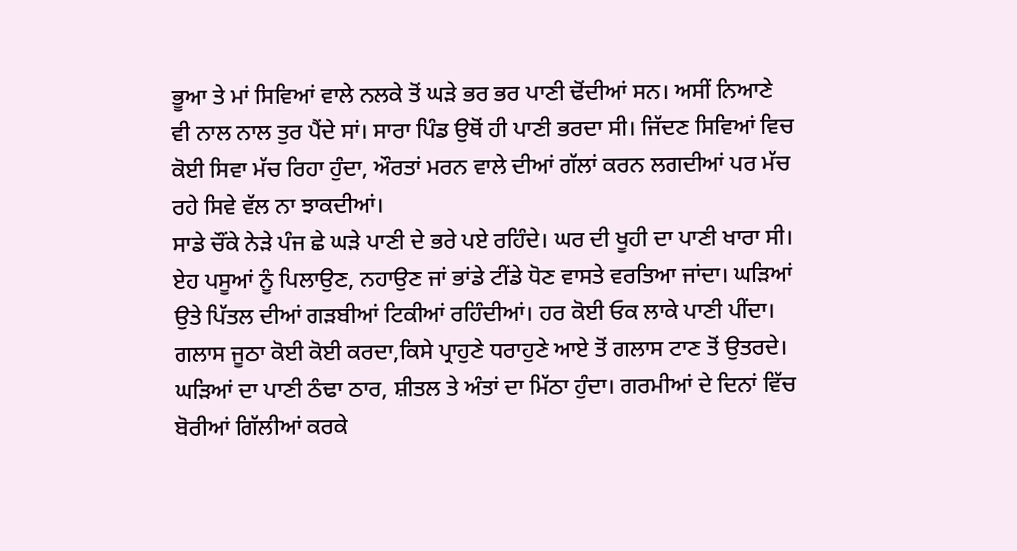ਭੂਆ ਤੇ ਮਾਂ ਸਿਵਿਆਂ ਵਾਲੇ ਨਲਕੇ ਤੋਂ ਘੜੇ ਭਰ ਭਰ ਪਾਣੀ ਢੋਂਦੀਆਂ ਸਨ। ਅਸੀਂ ਨਿਆਣੇ ਵੀ ਨਾਲ ਨਾਲ ਤੁਰ ਪੈਂਦੇ ਸਾਂ। ਸਾਰਾ ਪਿੰਡ ਉਥੋਂ ਹੀ ਪਾਣੀ ਭਰਦਾ ਸੀ। ਜਿੱਦਣ ਸਿਵਿਆਂ ਵਿਚ ਕੋਈ ਸਿਵਾ ਮੱਚ ਰਿਹਾ ਹੁੰਦਾ, ਔਰਤਾਂ ਮਰਨ ਵਾਲੇ ਦੀਆਂ ਗੱਲਾਂ ਕਰਨ ਲਗਦੀਆਂ ਪਰ ਮੱਚ ਰਹੇ ਸਿਵੇ ਵੱਲ ਨਾ ਝਾਕਦੀਆਂ।
ਸਾਡੇ ਚੌਂਕੇ ਨੇੜੇ ਪੰਜ ਛੇ ਘੜੇ ਪਾਣੀ ਦੇ ਭਰੇ ਪਏ ਰਹਿੰਦੇ। ਘਰ ਦੀ ਖੂਹੀ ਦਾ ਪਾਣੀ ਖਾਰਾ ਸੀ। ਏਹ ਪਸੂਆਂ ਨੂੰ ਪਿਲਾਉਣ, ਨਹਾਉਣ ਜਾਂ ਭਾਂਡੇ ਟੀਂਡੇ ਧੋਣ ਵਾਸਤੇ ਵਰਤਿਆ ਜਾਂਦਾ। ਘੜਿਆਂ ਉਤੇ ਪਿੱਤਲ ਦੀਆਂ ਗੜਬੀਆਂ ਟਿਕੀਆਂ ਰਹਿੰਦੀਆਂ। ਹਰ ਕੋਈ ਓਕ ਲਾਕੇ ਪਾਣੀ ਪੀਂਦਾ। ਗਲਾਸ ਜੂਠਾ ਕੋਈ ਕੋਈ ਕਰਦਾ,ਕਿਸੇ ਪ੍ਰਾਹੁਣੇ ਧਰਾਹੁਣੇ ਆਏ ਤੋਂ ਗਲਾਸ ਟਾਣ ਤੋਂ ਉਤਰਦੇ।
ਘੜਿਆਂ ਦਾ ਪਾਣੀ ਠੰਢਾ ਠਾਰ, ਸ਼ੀਤਲ ਤੇ ਅੰਤਾਂ ਦਾ ਮਿੱਠਾ ਹੁੰਦਾ। ਗਰਮੀਆਂ ਦੇ ਦਿਨਾਂ ਵਿੱਚ ਬੋਰੀਆਂ ਗਿੱਲੀਆਂ ਕਰਕੇ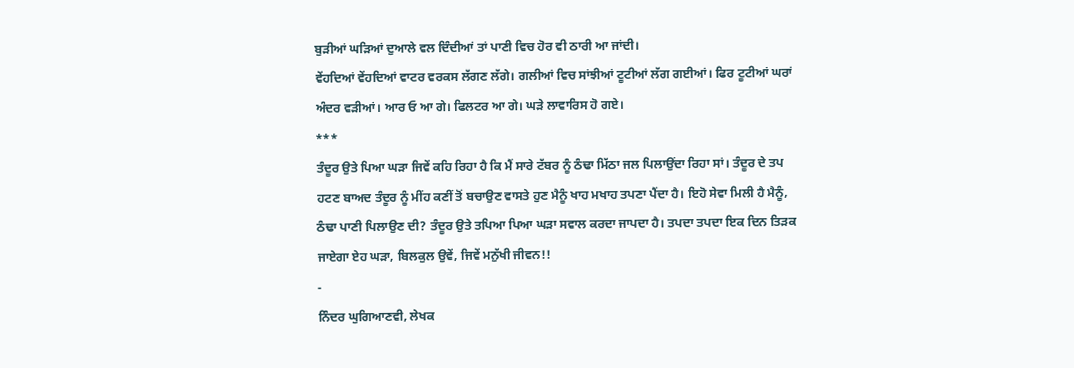ਬੁੜੀਆਂ ਘੜਿਆਂ ਦੁਆਲੇ ਵਲ ਦਿੰਦੀਆਂ ਤਾਂ ਪਾਣੀ ਵਿਚ ਹੋਰ ਵੀ ਠਾਰੀ ਆ ਜਾਂਦੀ।
ਵੇਂਹਦਿਆਂ ਵੇਂਹਦਿਆਂ ਵਾਟਰ ਵਰਕਸ ਲੱਗਣ ਲੱਗੇ। ਗਲੀਆਂ ਵਿਚ ਸਾਂਝੀਆਂ ਟੂਟੀਆਂ ਲੱਗ ਗਈਆਂ। ਫਿਰ ਟੂਟੀਆਂ ਘਰਾਂ ਅੰਦਰ ਵੜੀਆਂ। ਆਰ ਓ ਆ ਗੇ। ਫਿਲਟਰ ਆ ਗੇ। ਘੜੇ ਲਾਵਾਰਿਸ ਹੋ ਗਏ।
***
ਤੰਦੂਰ ਉਤੇ ਪਿਆ ਘੜਾ ਜਿਵੇਂ ਕਹਿ ਰਿਹਾ ਹੈ ਕਿ ਮੈਂ ਸਾਰੇ ਟੱਬਰ ਨੂੰ ਠੰਢਾ ਮਿੱਠਾ ਜਲ ਪਿਲਾਉਂਦਾ ਰਿਹਾ ਸਾਂ। ਤੰਦੂਰ ਦੇ ਤਪ ਹਟਣ ਬਾਅਦ ਤੰਦੂਰ ਨੂੰ ਮੀਂਹ ਕਣੀਂ ਤੋਂ ਬਚਾਉਣ ਵਾਸਤੇ ਹੁਣ ਮੈਨੂੰ ਖਾਹ ਮਖਾਹ ਤਪਣਾ ਪੈਂਦਾ ਹੈ। ਇਹੋ ਸੇਵਾ ਮਿਲੀ ਹੈ ਮੈਨੂੰ, ਠੰਢਾ ਪਾਣੀ ਪਿਲਾਉਣ ਦੀ? ਤੰਦੂਰ ਉਤੇ ਤਪਿਆ ਪਿਆ ਘੜਾ ਸਵਾਲ ਕਰਦਾ ਜਾਪਦਾ ਹੈ। ਤਪਦਾ ਤਪਦਾ ਇਕ ਦਿਨ ਤਿੜਕ ਜਾਏਗਾ ਏਹ ਘੜਾ, ਬਿਲਕੁਲ ਉਵੇਂ, ਜਿਵੇਂ ਮਨੁੱਖੀ ਜੀਵਨ!!
-
ਨਿੰਦਰ ਘੁਗਿਆਣਵੀ, ਲੇਖਕ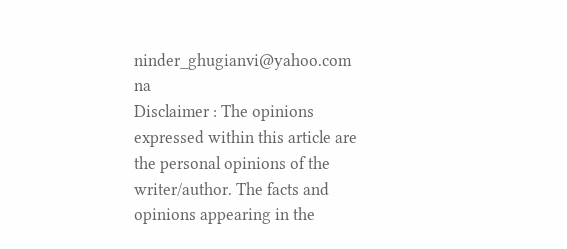ninder_ghugianvi@yahoo.com
na
Disclaimer : The opinions expressed within this article are the personal opinions of the writer/author. The facts and opinions appearing in the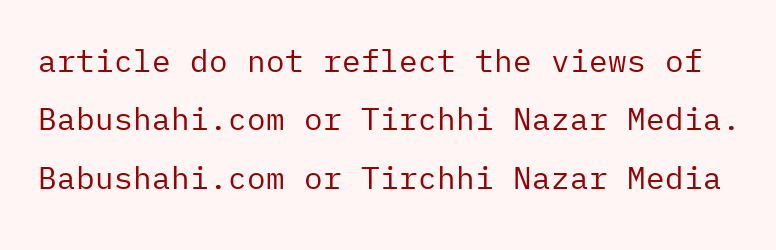article do not reflect the views of Babushahi.com or Tirchhi Nazar Media. Babushahi.com or Tirchhi Nazar Media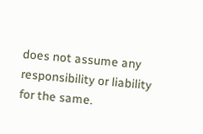does not assume any responsibility or liability for the same.